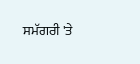ਸਮੱਗਰੀ 'ਤੇ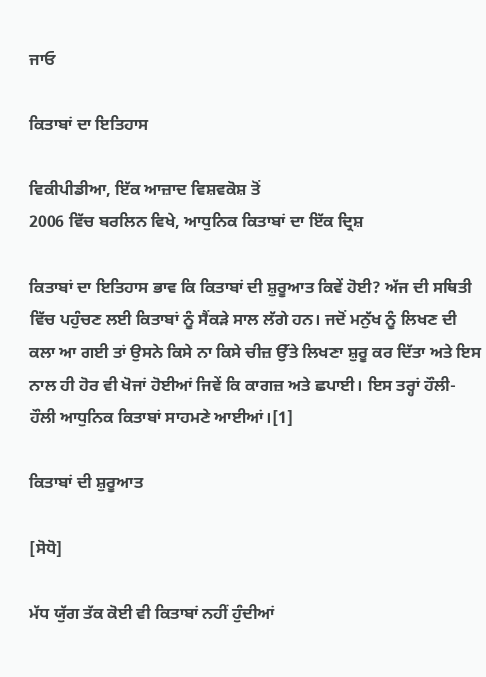ਜਾਓ

ਕਿਤਾਬਾਂ ਦਾ ਇਤਿਹਾਸ

ਵਿਕੀਪੀਡੀਆ, ਇੱਕ ਆਜ਼ਾਦ ਵਿਸ਼ਵਕੋਸ਼ ਤੋਂ
2006 ਵਿੱਚ ਬਰਲਿਨ ਵਿਖੇ, ਆਧੁਨਿਕ ਕਿਤਾਬਾਂ ਦਾ ਇੱਕ ਦ੍ਰਿਸ਼

ਕਿਤਾਬਾਂ ਦਾ ਇਤਿਹਾਸ ਭਾਵ ਕਿ ਕਿਤਾਬਾਂ ਦੀ ਸ਼ੁਰੂਆਤ ਕਿਵੇਂ ਹੋਈ? ਅੱਜ ਦੀ ਸਥਿਤੀ ਵਿੱਚ ਪਹੁੰਚਣ ਲਈ ਕਿਤਾਬਾਂ ਨੂੰ ਸੈਂਕਡ਼ੇ ਸਾਲ ਲੱਗੇ ਹਨ। ਜਦੋਂ ਮਨੁੱਖ ਨੂੰ ਲਿਖਣ ਦੀ ਕਲਾ ਆ ਗਈ ਤਾਂ ਉਸਨੇ ਕਿਸੇ ਨਾ ਕਿਸੇ ਚੀਜ਼ ਉੱਤੇ ਲਿਖਣਾ ਸ਼ੁਰੂ ਕਰ ਦਿੱਤਾ ਅਤੇ ਇਸ ਨਾਲ ਹੀ ਹੋਰ ਵੀ ਖੋਜਾਂ ਹੋਈਆਂ ਜਿਵੇਂ ਕਿ ਕਾਗਜ਼ ਅਤੇ ਛਪਾਈ। ਇਸ ਤਰ੍ਹਾਂ ਹੌਲੀ-ਹੌਲੀ ਆਧੁਨਿਕ ਕਿਤਾਬਾਂ ਸਾਹਮਣੇ ਆਈਆਂ।[1]

ਕਿਤਾਬਾਂ ਦੀ ਸ਼ੁਰੂਆਤ

[ਸੋਧੋ]

ਮੱਧ ਯੁੱਗ ਤੱਕ ਕੋਈ ਵੀ ਕਿਤਾਬਾਂ ਨਹੀਂ ਹੁੰਦੀਆਂ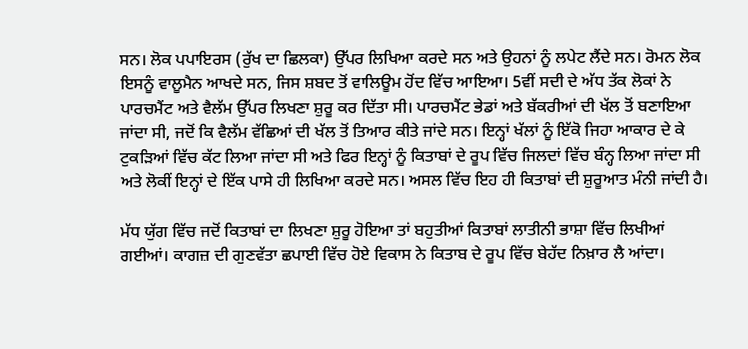ਸਨ। ਲੋਕ ਪਪਾਇਰਸ (ਰੁੱਖ ਦਾ ਛਿਲਕਾ) ਉੱਪਰ ਲਿਖਿਆ ਕਰਦੇ ਸਨ ਅਤੇ ਉਹਨਾਂ ਨੂੰ ਲਪੇਟ ਲੈਂਦੇ ਸਨ। ਰੋਮਨ ਲੋਕ ਇਸਨੂੰ ਵਾਲੂਮੈਨ ਆਖਦੇ ਸਨ, ਜਿਸ ਸ਼ਬਦ ਤੋਂ ਵਾਲਿਊਮ ਹੋਂਦ ਵਿੱਚ ਆਇਆ। 5ਵੀਂ ਸਦੀ ਦੇ ਅੱਧ ਤੱਕ ਲੋਕਾਂ ਨੇ ਪਾਰਚਮੈਂਟ ਅਤੇ ਵੈਲੱਮ ਉੱਪਰ ਲਿਖਣਾ ਸ਼ੁਰੂ ਕਰ ਦਿੱਤਾ ਸੀ। ਪਾਰਚਮੈਂਟ ਭੇਡਾਂ ਅਤੇ ਬੱਕਰੀਆਂ ਦੀ ਖੱਲ ਤੋਂ ਬਣਾਇਆ ਜਾਂਦਾ ਸੀ, ਜਦੋਂ ਕਿ ਵੈਲੱਮ ਵੱਛਿਆਂ ਦੀ ਖੱਲ ਤੋਂ ਤਿਆਰ ਕੀਤੇ ਜਾਂਦੇ ਸਨ। ਇਨ੍ਹਾਂ ਖੱਲਾਂ ਨੂੰ ਇੱਕੋ ਜਿਹਾ ਆਕਾਰ ਦੇ ਕੇ ਟੁਕਡ਼ਿਆਂ ਵਿੱਚ ਕੱਟ ਲਿਆ ਜਾਂਦਾ ਸੀ ਅਤੇ ਫਿਰ ਇਨ੍ਹਾਂ ਨੂੰ ਕਿਤਾਬਾਂ ਦੇ ਰੂਪ ਵਿੱਚ ਜਿਲਦਾਂ ਵਿੱਚ ਬੰਨ੍ਹ ਲਿਆ ਜਾਂਦਾ ਸੀ ਅਤੇ ਲੋਕੀਂ ਇਨ੍ਹਾਂ ਦੇ ਇੱਕ ਪਾਸੇ ਹੀ ਲਿਖਿਆ ਕਰਦੇ ਸਨ। ਅਸਲ ਵਿੱਚ ਇਹ ਹੀ ਕਿਤਾਬਾਂ ਦੀ ਸ਼ੁਰੂਆਤ ਮੰਨੀ ਜਾਂਦੀ ਹੈ।

ਮੱਧ ਯੁੱਗ ਵਿੱਚ ਜਦੋਂ ਕਿਤਾਬਾਂ ਦਾ ਲਿਖਣਾ ਸ਼ੁਰੂ ਹੋਇਆ ਤਾਂ ਬਹੁਤੀਆਂ ਕਿਤਾਬਾਂ ਲਾਤੀਨੀ ਭਾਸ਼ਾ ਵਿੱਚ ਲਿਖੀਆਂ ਗਈਆਂ। ਕਾਗਜ਼ ਦੀ ਗੁਣਵੱਤਾ ਛਪਾਈ ਵਿੱਚ ਹੋਏ ਵਿਕਾਸ ਨੇ ਕਿਤਾਬ ਦੇ ਰੂਪ ਵਿੱਚ ਬੇਹੱਦ ਨਿਖ਼ਾਰ ਲੈ ਆਂਦਾ।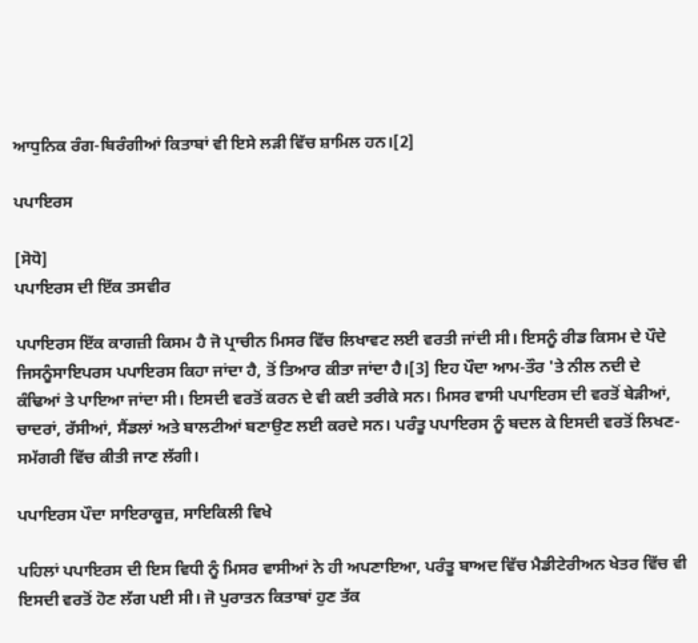ਆਧੁਨਿਕ ਰੰਗ-ਬਿਰੰਗੀਆਂ ਕਿਤਾਬਾਂ ਵੀ ਇਸੇ ਲਡ਼ੀ ਵਿੱਚ ਸ਼ਾਮਿਲ ਹਨ।[2]

ਪਪਾਇਰਸ

[ਸੋਧੋ]
ਪਪਾਇਰਸ ਦੀ ਇੱਕ ਤਸਵੀਰ

ਪਪਾਇਰਸ ਇੱਕ ਕਾਗਜ਼ੀ ਕਿਸਮ ਹੈ ਜੋ ਪ੍ਰਾਚੀਨ ਮਿਸਰ ਵਿੱਚ ਲਿਖਾਵਟ ਲਈ ਵਰਤੀ ਜਾਂਦੀ ਸੀ। ਇਸਨੂੰ ਰੀਡ ਕਿਸਮ ਦੇ ਪੌਦੇ ਜਿਸਨੂੰਸਾਇਪਰਸ ਪਪਾਇਰਸ ਕਿਹਾ ਜਾਂਦਾ ਹੈ, ਤੋਂ ਤਿਆਰ ਕੀਤਾ ਜਾਂਦਾ ਹੈ।[3] ਇਹ ਪੌਦਾ ਆਮ-ਤੌਰ 'ਤੇ ਨੀਲ ਨਦੀ ਦੇ ਕੰਢਿਆਂ ਤੇ ਪਾਇਆ ਜਾਂਦਾ ਸੀ। ਇਸਦੀ ਵਰਤੋਂ ਕਰਨ ਦੇ ਵੀ ਕਈ ਤਰੀਕੇ ਸਨ। ਮਿਸਰ ਵਾਸੀ ਪਪਾਇਰਸ ਦੀ ਵਰਤੋਂ ਬੇੜੀਆਂ, ਚਾਦਰਾਂ, ਰੱਸੀਆਂ, ਸੈਂਡਲਾਂ ਅਤੇ ਬਾਲਟੀਆਂ ਬਣਾਉਣ ਲਈ ਕਰਦੇ ਸਨ। ਪਰੰਤੂ ਪਪਾਇਰਸ ਨੂੰ ਬਦਲ ਕੇ ਇਸਦੀ ਵਰਤੋਂ ਲਿਖਣ-ਸਮੱਗਰੀ ਵਿੱਚ ਕੀਤੀ ਜਾਣ ਲੱਗੀ।

ਪਪਾਇਰਸ ਪੌਦਾ ਸਾਇਰਾਕੂਜ਼, ਸਾਇਕਿਲੀ ਵਿਖੇ

ਪਹਿਲਾਂ ਪਪਾਇਰਸ ਦੀ ਇਸ ਵਿਧੀ ਨੂੰ ਮਿਸਰ ਵਾਸੀਆਂ ਨੇ ਹੀ ਅਪਣਾਇਆ, ਪਰੰਤੂ ਬਾਅਦ ਵਿੱਚ ਮੈਡੀਟੇਰੀਅਨ ਖੇਤਰ ਵਿੱਚ ਵੀ ਇਸਦੀ ਵਰਤੋਂ ਹੋਣ ਲੱਗ ਪਈ ਸੀ। ਜੋ ਪੁਰਾਤਨ ਕਿਤਾਬਾਂ ਹੁਣ ਤੱਕ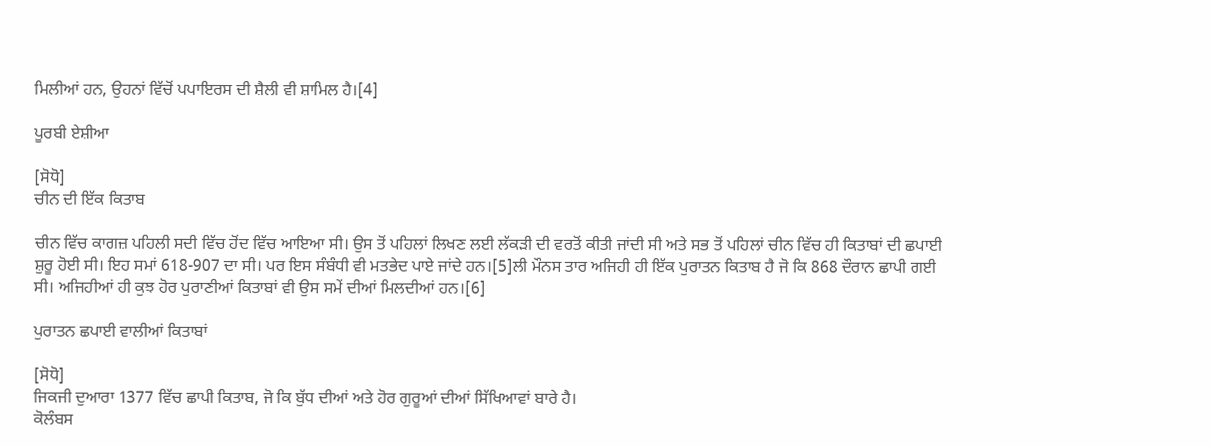ਮਿਲੀਆਂ ਹਨ, ਉਹਨਾਂ ਵਿੱਚੋਂ ਪਪਾਇਰਸ ਦੀ ਸ਼ੈਲੀ ਵੀ ਸ਼ਾਮਿਲ ਹੈ।[4]

ਪੂਰਬੀ ਏਸ਼ੀਆ

[ਸੋਧੋ]
ਚੀਨ ਦੀ ਇੱਕ ਕਿਤਾਬ

ਚੀਨ ਵਿੱਚ ਕਾਗਜ਼ ਪਹਿਲੀ ਸਦੀ ਵਿੱਚ ਹੋਂਦ ਵਿੱਚ ਆਇਆ ਸੀ। ਉਸ ਤੋਂ ਪਹਿਲਾਂ ਲਿਖਣ ਲਈ ਲੱਕਡ਼ੀ ਦੀ ਵਰਤੋਂ ਕੀਤੀ ਜਾਂਦੀ ਸੀ ਅਤੇ ਸਭ ਤੋਂ ਪਹਿਲਾਂ ਚੀਨ ਵਿੱਚ ਹੀ ਕਿਤਾਬਾਂ ਦੀ ਛਪਾਈ ਸ਼ੁਰੂ ਹੋਈ ਸੀ। ਇਹ ਸਮਾਂ 618-907 ਦਾ ਸੀ। ਪਰ ਇਸ ਸੰਬੰਧੀ ਵੀ ਮਤਭੇਦ ਪਾਏ ਜਾਂਦੇ ਹਨ।[5]ਲੀ ਮੌਨਸ ਤਾਰ ਅਜਿਹੀ ਹੀ ਇੱਕ ਪੁਰਾਤਨ ਕਿਤਾਬ ਹੈ ਜੋ ਕਿ 868 ਦੌਰਾਨ ਛਾਪੀ ਗਈ ਸੀ। ਅਜਿਹੀਆਂ ਹੀ ਕੁਝ ਹੋਰ ਪੁਰਾਣੀਆਂ ਕਿਤਾਬਾਂ ਵੀ ਉਸ ਸਮੇਂ ਦੀਆਂ ਮਿਲਦੀਆਂ ਹਨ।[6]

ਪੁਰਾਤਨ ਛਪਾਈ ਵਾਲੀਆਂ ਕਿਤਾਬਾਂ

[ਸੋਧੋ]
ਜਿਕਜੀ ਦੁਆਰਾ 1377 ਵਿੱਚ ਛਾਪੀ ਕਿਤਾਬ, ਜੋ ਕਿ ਬੁੱਧ ਦੀਆਂ ਅਤੇ ਹੋਰ ਗੁਰੂਆਂ ਦੀਆਂ ਸਿੱਖਿਆਵਾਂ ਬਾਰੇ ਹੈ।
ਕੋਲੰਬਸ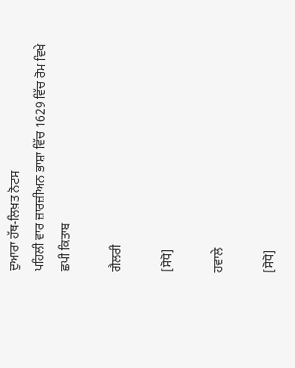ਦੁਆਰਾ ਹੱਥ-ਲਿਖ਼ਤ ਨੋਟਸ
ਪਹਿਲੀ ਵਾਰ ਜ਼ਾਰਜ਼ੀਅਨ ਭਾਸ਼ਾ ਵਿੱਚ 1629 ਵਿੱਚ ਰੋਮ ਵਿਖੇ ਛਪੀ ਕਿਤਾਬ

ਗੈਲਰੀ

[ਸੋਧੋ]

ਹਵਾਲੇ

[ਸੋਧੋ]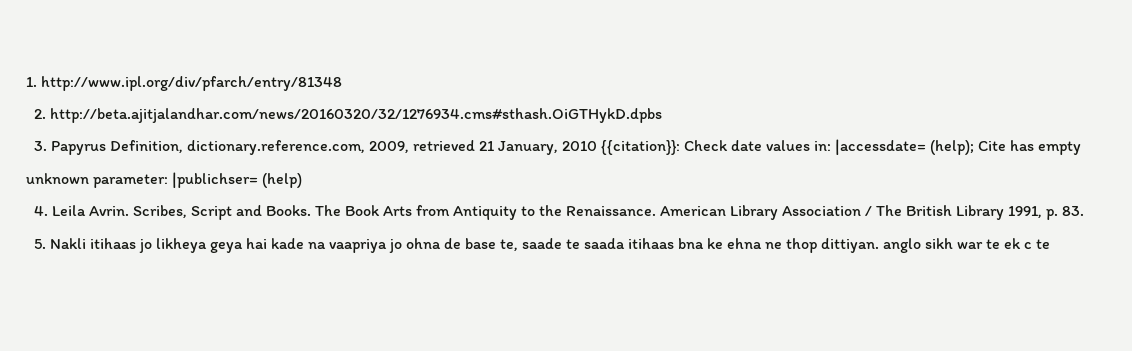1. http://www.ipl.org/div/pfarch/entry/81348
  2. http://beta.ajitjalandhar.com/news/20160320/32/1276934.cms#sthash.OiGTHykD.dpbs
  3. Papyrus Definition, dictionary.reference.com, 2009, retrieved 21 January, 2010 {{citation}}: Check date values in: |accessdate= (help); Cite has empty unknown parameter: |publichser= (help)
  4. Leila Avrin. Scribes, Script and Books. The Book Arts from Antiquity to the Renaissance. American Library Association / The British Library 1991, p. 83.
  5. Nakli itihaas jo likheya geya hai kade na vaapriya jo ohna de base te, saade te saada itihaas bna ke ehna ne thop dittiyan. anglo sikh war te ek c te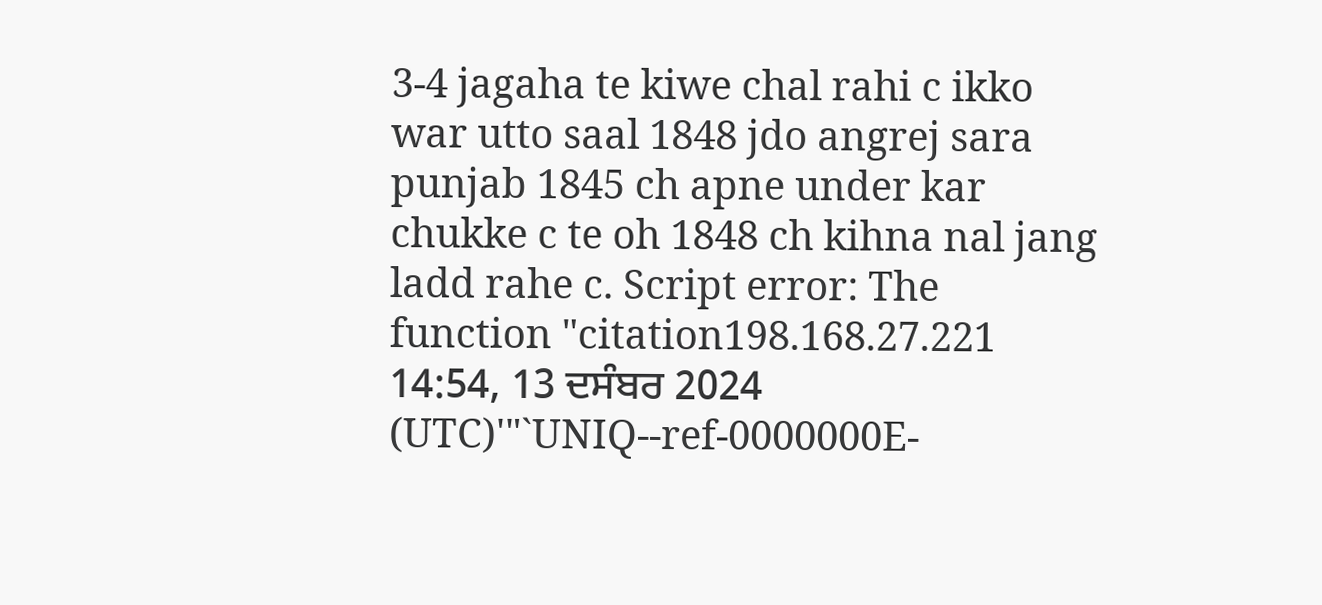3-4 jagaha te kiwe chal rahi c ikko war utto saal 1848 jdo angrej sara punjab 1845 ch apne under kar chukke c te oh 1848 ch kihna nal jang ladd rahe c. Script error: The function "citation198.168.27.221 14:54, 13 ਦਸੰਬਰ 2024 (UTC)'"`UNIQ--ref-0000000E-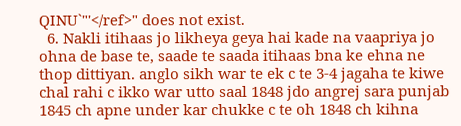QINU`"'</ref>" does not exist.
  6. Nakli itihaas jo likheya geya hai kade na vaapriya jo ohna de base te, saade te saada itihaas bna ke ehna ne thop dittiyan. anglo sikh war te ek c te 3-4 jagaha te kiwe chal rahi c ikko war utto saal 1848 jdo angrej sara punjab 1845 ch apne under kar chukke c te oh 1848 ch kihna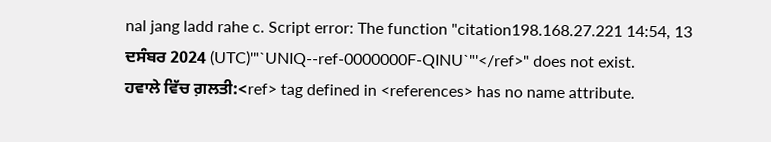nal jang ladd rahe c. Script error: The function "citation198.168.27.221 14:54, 13 ਦਸੰਬਰ 2024 (UTC)'"`UNIQ--ref-0000000F-QINU`"'</ref>" does not exist.
ਹਵਾਲੇ ਵਿੱਚ ਗ਼ਲਤੀ:<ref> tag defined in <references> has no name attribute.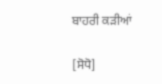ਬਾਹਰੀ ਕਡ਼ੀਆਂ

[ਸੋਧੋ]